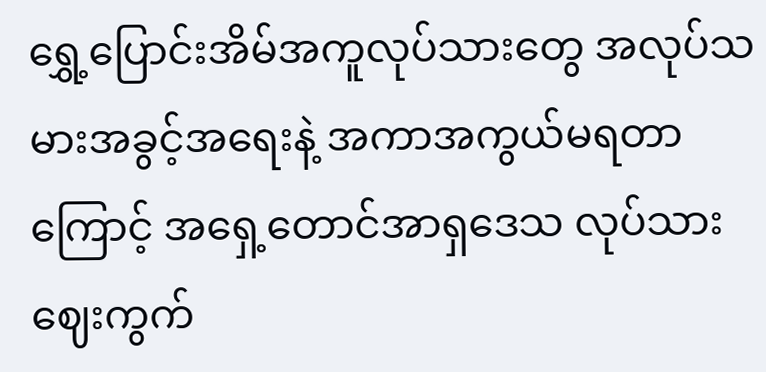ရွှေ့ပြောင်းအိမ်အကူလုပ်သားတွေ အလုပ်သမားအခွင့်အရေးနဲ့ အကာအကွယ်မရတာကြောင့် အရှေ့တောင်အာရှဒေသ လုပ်သားဈေးကွက်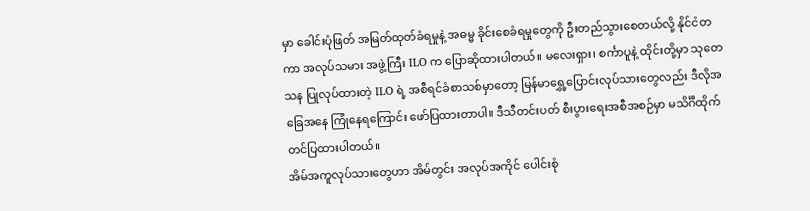မှာ ခေါင်းပုံဖြတ် အမြတ်ထုတ်ခံရမှုနဲ့ အဓမ္မ ခိုင်းစေခံရမှုတွေကို ဦးတည်သွားစေတယ်လို့ နိုင်ငံတကာ အလုပ်သမား အဖွဲ့ကြီး ILO က ပြောဆိုထားပါတယ်။ မလေးရှား၊ စင်္ကာပူနဲ့ ထိုင်းတို့မှာ သုတေသန ပြုလုပ်ထားတဲ့ ILO ရဲ့ အစီရင်ခံစာသစ်မှာတော့ မြန်မာရွှေ့ပြောင်းလုပ်သားတွေလည်း ဒီလိုအခြေအနေ ကြုံနေရကြောင်း ဖော်ပြထားတာပါ။ ဒီသီတင်းပတ် စီးပွားရေးအစီအစဉ်မှာ မသိင်္ဂီထိုက် တင်ပြထားပါတယ်။
အိမ်အကူလုပ်သားတွေဟာ အိမ်တွင်း အလုပ်အကိုင် ပေါင်းစုံ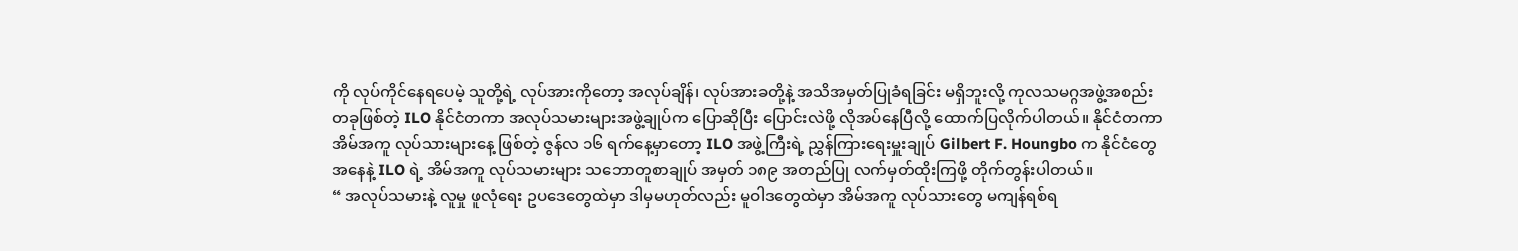ကို လုပ်ကိုင်နေရပေမဲ့ သူတို့ရဲ့ လုပ်အားကိုတော့ အလုပ်ချိန်၊ လုပ်အားခတို့နဲ့ အသိအမှတ်ပြုခံရခြင်း မရှိဘူးလို့ ကုလသမဂ္ဂအဖွဲ့အစည်း တခုဖြစ်တဲ့ ILO နိုင်ငံတကာ အလုပ်သမားများအဖွဲ့ချုပ်က ပြောဆိုပြီး ပြောင်းလဲဖို့ လိုအပ်နေပြီလို့ ထောက်ပြလိုက်ပါတယ်။ နိုင်ငံတကာ အိမ်အကူ လုပ်သားများနေ့ ဖြစ်တဲ့ ဇွန်လ ၁၆ ရက်နေ့မှာတော့ ILO အဖွဲ့ကြီးရဲ့ ညွှန်ကြားရေးမှူးချုပ် Gilbert F. Houngbo က နိုင်ငံတွေ အနေနဲ့ ILO ရဲ့ အိမ်အကူ လုပ်သမားများ သဘောတူစာချုပ် အမှတ် ၁၈၉ အတည်ပြု လက်မှတ်ထိုးကြဖို့ တိုက်တွန်းပါတယ်။
“ အလုပ်သမားနဲ့ လူမှု ဖူလုံရေး ဥပဒေတွေထဲမှာ ဒါမှမဟုတ်လည်း မူဝါဒတွေထဲမှာ အိမ်အကူ လုပ်သားတွေ မကျန်ရစ်ရ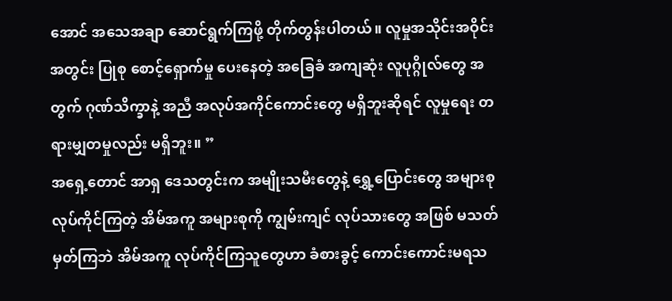အောင် အသေအချာ ဆောင်ရွက်ကြဖို့ တိုက်တွန်းပါတယ်။ လူမှုအသိုင်းအဝိုင်းအတွင်း ပြုစု စောင့်ရှောက်မှု ပေးနေတဲ့ အခြေခံ အကျဆုံး လူပုဂ္ဂိုလ်တွေ အတွက် ဂုဏ်သိက္ခာနဲ့ အညီ အလုပ်အကိုင်ကောင်းတွေ မရှိဘူးဆိုရင် လူမှုရေး တရားမျှတမှုလည်း မရှိဘူး။ ”
အရှေ့တောင် အာရှ ဒေသတွင်းက အမျိုးသမီးတွေနဲ့ ရွှေ့ပြောင်းတွေ အများစု လုပ်ကိုင်ကြတဲ့ အိမ်အကူ အများစုကို ကျွမ်းကျင် လုပ်သားတွေ အဖြစ် မသတ်မှတ်ကြဘဲ အိမ်အကူ လုပ်ကိုင်ကြသူတွေဟာ ခံစားခွင့် ကောင်းကောင်းမရသ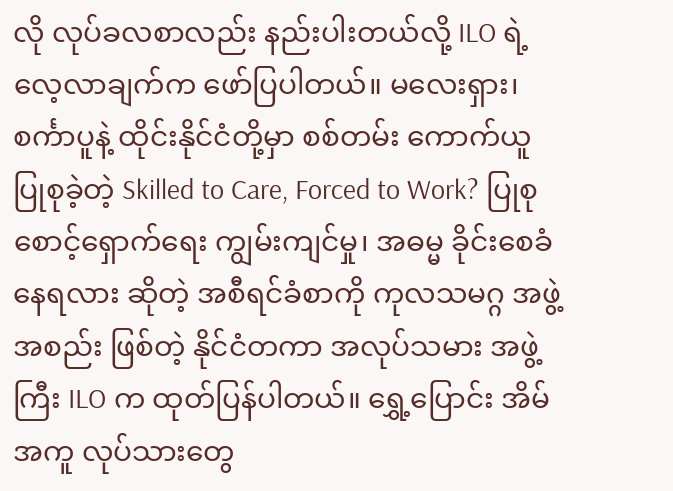လို လုပ်ခလစာလည်း နည်းပါးတယ်လို့ ILO ရဲ့ လေ့လာချက်က ဖော်ပြပါတယ်။ မလေးရှား၊ စင်္ကာပူနဲ့ ထိုင်းနိုင်ငံတို့မှာ စစ်တမ်း ကောက်ယူ ပြုစုခဲ့တဲ့ Skilled to Care, Forced to Work? ပြုစုစောင့်ရှောက်ရေး ကျွမ်းကျင်မှု၊ အဓမ္မ ခိုင်းစေခံနေရလား ဆိုတဲ့ အစီရင်ခံစာကို ကုလသမဂ္ဂ အဖွဲ့အစည်း ဖြစ်တဲ့ နိုင်ငံတကာ အလုပ်သမား အဖွဲ့ကြီး ILO က ထုတ်ပြန်ပါတယ်။ ရွှေ့ပြောင်း အိမ်အကူ လုပ်သားတွေ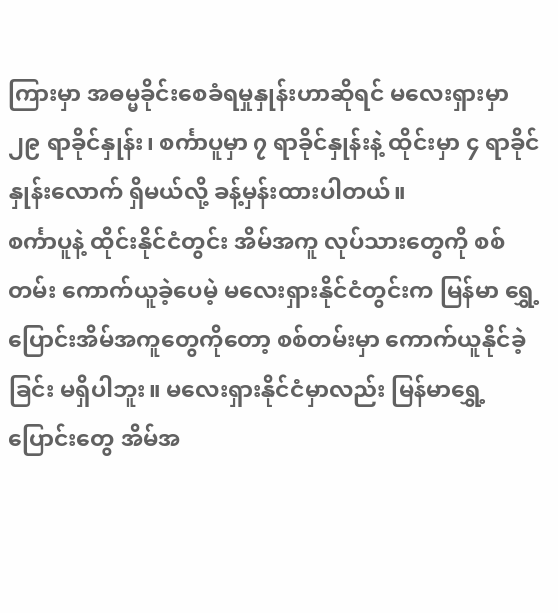ကြားမှာ အဓမ္မခိုင်းစေခံရမှုနှုန်းဟာဆိုရင် မလေးရှားမှာ ၂၉ ရာခိုင်နှုန်း၊ စင်္ကာပူမှာ ၇ ရာခိုင်နှုန်းနဲ့ ထိုင်းမှာ ၄ ရာခိုင်နှုန်းလောက် ရှိမယ်လို့ ခန့်မှန်းထားပါတယ်။
စင်္ကာပူနဲ့ ထိုင်းနိုင်ငံတွင်း အိမ်အကူ လုပ်သားတွေကို စစ်တမ်း ကောက်ယူခဲ့ပေမဲ့ မလေးရှားနိုင်ငံတွင်းက မြန်မာ ရွှေ့ပြောင်းအိမ်အကူတွေကိုတော့ စစ်တမ်းမှာ ကောက်ယူနိုင်ခဲ့ခြင်း မရှိပါဘူး။ မလေးရှားနိုင်ငံမှာလည်း မြန်မာရွှေ့ပြောင်းတွေ အိမ်အ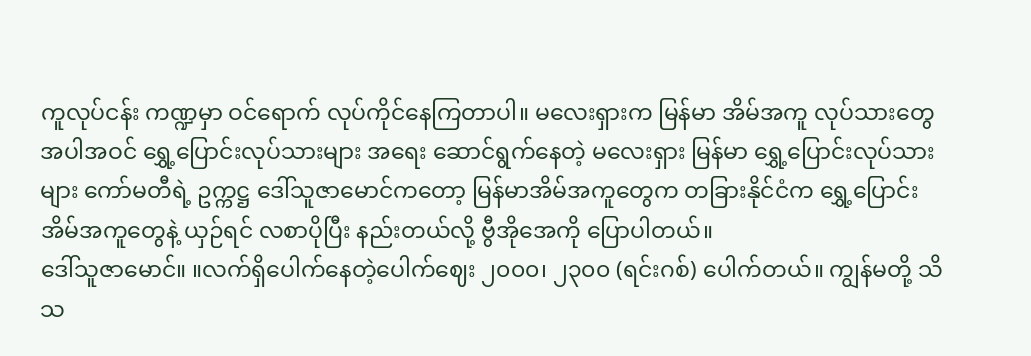ကူလုပ်ငန်း ကဏ္ဍမှာ ဝင်ရောက် လုပ်ကိုင်နေကြတာပါ။ မလေးရှားက မြန်မာ အိမ်အကူ လုပ်သားတွေ အပါအဝင် ရွှေ့ပြောင်းလုပ်သားများ အရေး ဆောင်ရွက်နေတဲ့ မလေးရှား မြန်မာ ရွှေ့ပြောင်းလုပ်သားများ ကော်မတီရဲ့ ဥက္ကဋ္ဌ ဒေါ်သူဇာမောင်ကတော့ မြန်မာအိမ်အကူတွေက တခြားနိုင်ငံက ရွှေ့ပြောင်း အိမ်အကူတွေနဲ့ ယှဉ်ရင် လစာပိုပြီး နည်းတယ်လို့ ဗွီအိုအေကို ပြောပါတယ်။
ဒေါ်သူဇာမောင်။ ။လက်ရှိပေါက်နေတဲ့ပေါက်ဈေး ၂၀၀၀၊ ၂၃၀၀ (ရင်းဂစ်) ပေါက်တယ်။ ကျွန်မတို့ သိသ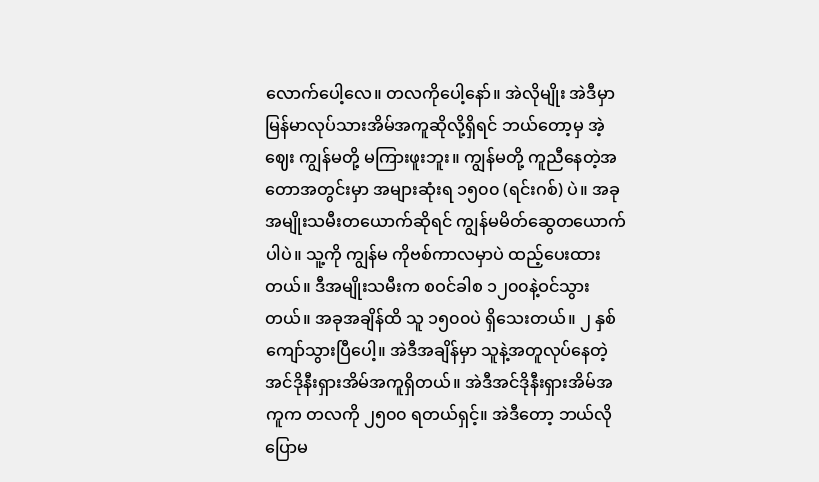လောက်ပေါ့လေ။ တလကိုပေါ့နော်။ အဲလိုမျိုး အဲဒီမှာ မြန်မာလုပ်သားအိမ်အကူဆိုလို့ရှိရင် ဘယ်တော့မှ အဲ့ဈေး ကျွန်မတို့ မကြားဖူးဘူး။ ကျွန်မတို့ ကူညီနေတဲ့အတောအတွင်းမှာ အများဆုံးရ ၁၅၀၀ (ရင်းဂစ်) ပဲ။ အခုအမျိုးသမီးတယောက်ဆိုရင် ကျွန်မမိတ်ဆွေတယောက်ပါပဲ။ သူ့ကို ကျွန်မ ကိုဗစ်ကာလမှာပဲ ထည့်ပေးထားတယ်။ ဒီအမျိုးသမီးက စဝင်ခါစ ၁၂၀၀နဲ့ဝင်သွားတယ်။ အခုအချိန်ထိ သူ ၁၅၀၀ပဲ ရှိသေးတယ်။ ၂ နှစ်ကျော်သွားပြီပေါ့။ အဲဒီအချိန်မှာ သူနဲ့အတူလုပ်နေတဲ့ အင်ဒိုနီးရှားအိမ်အကူရှိတယ်။ အဲဒီအင်ဒိုနီးရှားအိမ်အကူက တလကို ၂၅၀၀ ရတယ်ရှင့်။ အဲဒီတော့ ဘယ်လိုပြောမ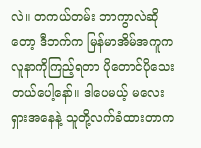လဲ။ တကယ်တမ်း ဘာကွာလဲဆိုတော့ ဒီဘက်က မြန်မာအိမ်အကူက လူနာကိုကြည့်ရတာ ပိုတောင်ပိုသေးတယ်ပေါ့နော်။ ဒါပေမယ့် မလေးရှားအနေနဲ့ သူတို့လက်ခံထားတာက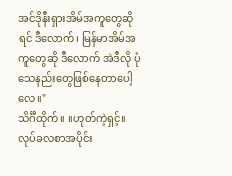အင်ဒိုနီးရှားအိမ်အကူတွေဆိုရင် ဒီလောက်၊ မြန်မာအိမ်အကူတွေဆို ဒီလောက် အဲဒီလို ပုံသေနည်းတွေဖြစ်နေတာပေါ့လေ။"
သိင်္ဂီထိုက်။ ။ဟုတ်ကဲ့ရှင့်။ လုပ်ခလစာအပိုင်း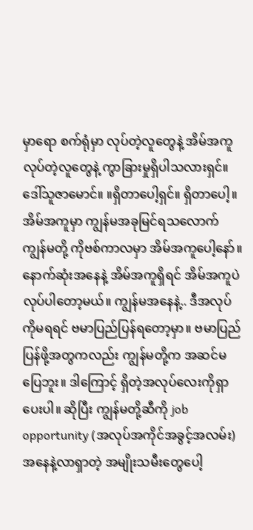မှာရော စက်ရုံမှာ လုပ်တဲ့လူတွေနဲ့ အိမ်အကူလုပ်တဲ့လူတွေနဲ့ ကွာခြားမှုရှိပါသလားရှင်။
ဒေါ်သူဇာမောင်။ ။ရှိတာပေါ့ရှင်။ ရှိတာပေါ့။ အိမ်အကူမှာ ကျွန်မအခုမြင်ရသလောက် ကျွန်မတို့ ကိုဗစ်ကာလမှာ အိမ်အကူပေါ့နော်။ နောက်ဆုံးအနေနဲ့ အိမ်အကူရှိရင် အိမ်အကူပဲလုပ်ပါတော့မယ်။ ကျွန်မအနေနဲ့.. ဒီအလုပ်ကိုမရရင် ဗမာပြည်ပြန်ရတော့မှာ။ ဗမာပြည်ပြန်ဖို့အတွကလည်း ကျွန်မတို့က အဆင်မပြေဘူး။ ဒါကြောင့် ရှိတဲ့အလုပ်လေးကိုရှာပေးပါ။ ဆိုပြီး ကျွန်မတို့ဆီကို job opportunity (အလုပ်အကိုင်အခွင့်အလမ်း) အနေနဲ့လာရှာတဲ့ အမျိုးသမီးတွေပေါ့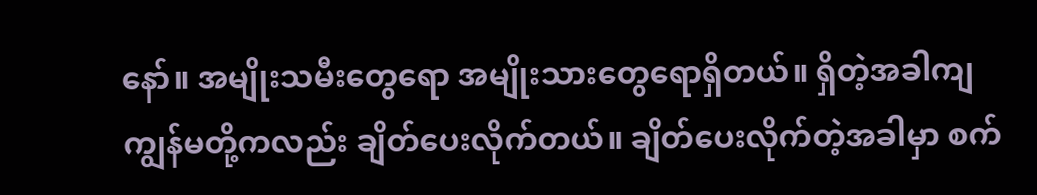နော်။ အမျိုးသမီးတွေရော အမျိုးသားတွေရောရှိတယ်။ ရှိတဲ့အခါကျ ကျွန်မတို့ကလည်း ချိတ်ပေးလိုက်တယ်။ ချိတ်ပေးလိုက်တဲ့အခါမှာ စက်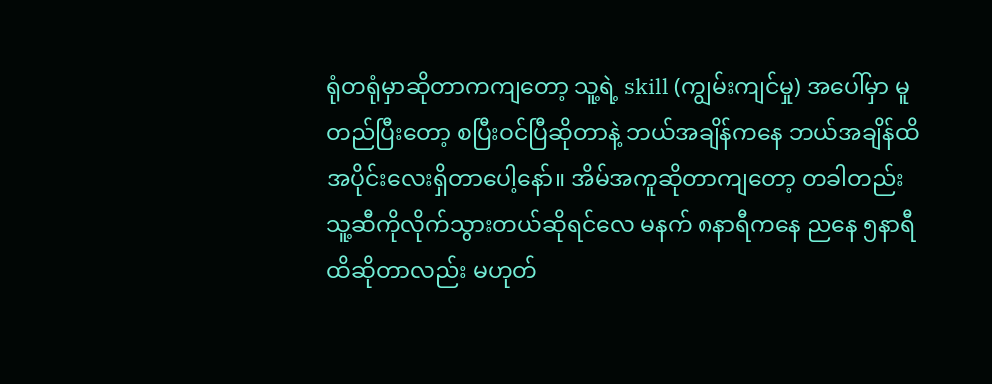ရုံတရုံမှာဆိုတာကကျတော့ သူ့ရဲ့ skill (ကျွမ်းကျင်မှု) အပေါ်မှာ မူတည်ပြီးတော့ စပြီးဝင်ပြီဆိုတာနဲ့ ဘယ်အချိန်ကနေ ဘယ်အချိန်ထိ အပိုင်းလေးရှိတာပေါ့နော်။ အိမ်အကူဆိုတာကျတော့ တခါတည်း သူ့ဆီကိုလိုက်သွားတယ်ဆိုရင်လေ မနက် ၈နာရီကနေ ညနေ ၅နာရီထိဆိုတာလည်း မဟုတ်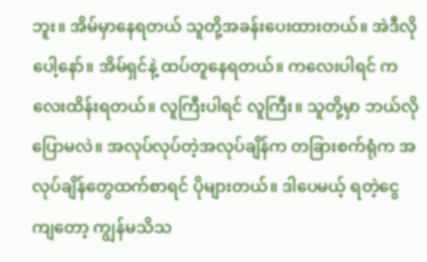ဘူး။ အိမ်မှာနေရတယ် သူတို့အခန်းပေးထားတယ်။ အဲဒီလိုပေါ့နော်။ အိမ်ရှင်နဲ့ ထပ်တူနေရတယ်။ ကလေးပါရင် ကလေးထိန်းရတယ်။ လူကြီးပါရင် လူကြီး။ သူတို့မှာ ဘယ်လိုပြောမလဲ။ အလုပ်လုပ်တဲ့အလုပ်ချိန်က တခြားစက်ရုံက အလုပ်ချိန်တွေထက်စာရင် ပိုများတယ်။ ဒါပေမယ့် ရတဲ့ငွေကျတော့ ကျွန်မသိသ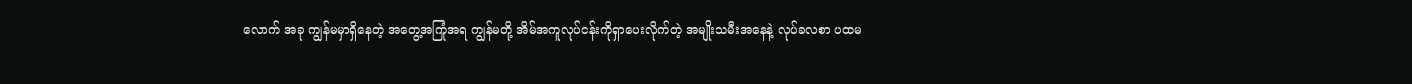လောက် အခု ကျွန်မမှာရှိနေတဲ့ အတွေ့အကြုံအရ ကျွန်မတို့ အိမ်အကူလုပ်ငန်းကိုရှာပေးလိုက်တဲ့ အမျိုးသမီးအနေနဲ့ လုပ်ခလစာ ပထမ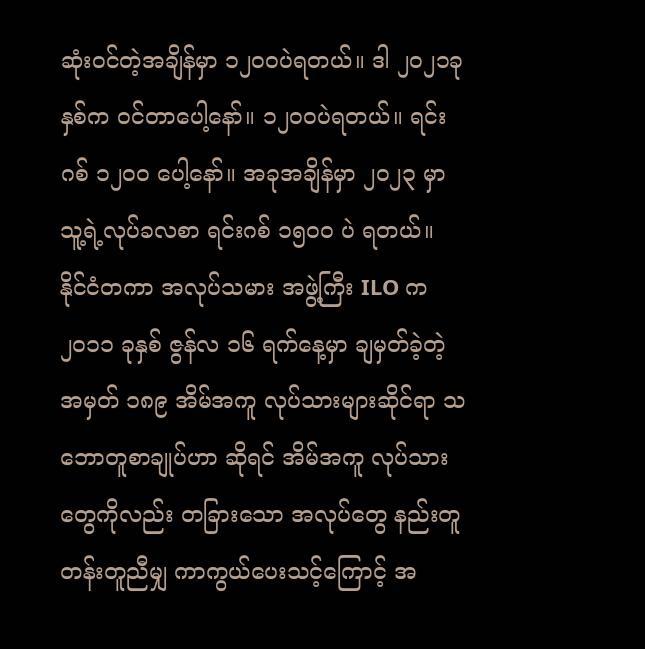ဆုံးဝင်တဲ့အချိန်မှာ ၁၂၀၀ပဲရတယ်။ ဒါ ၂၀၂၁ခုနှစ်က ဝင်တာပေါ့နော်။ ၁၂၀၀ပဲရတယ်။ ရင်းဂစ် ၁၂၀၀ ပေါ့နော်။ အခုအချိန်မှာ ၂၀၂၃ မှာ သူ့ရဲ့လုပ်ခလစာ ရင်းဂစ် ၁၅၀၀ ပဲ ရတယ်။
နိုင်ငံတကာ အလုပ်သမား အဖွဲ့ကြီး ILO က ၂၀၁၁ ခုနှစ် ဇွန်လ ၁၆ ရက်နေ့မှာ ချမှတ်ခဲ့တဲ့ အမှတ် ၁၈၉ အိမ်အကူ လုပ်သားများဆိုင်ရာ သဘောတူစာချုပ်ဟာ ဆိုရင် အိမ်အကူ လုပ်သားတွေကိုလည်း တခြားသော အလုပ်တွေ နည်းတူ တန်းတူညီမျှ ကာကွယ်ပေးသင့်ကြောင့် အ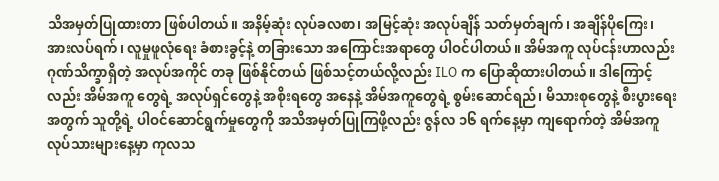သိအမှတ်ပြုထားတာ ဖြစ်ပါတယ်။ အနိမ့်ဆုံး လုပ်ခလစာ၊ အမြင့်ဆုံး အလုပ်ချိန် သတ်မှတ်ချက်၊ အချိန်ပိုကြေး၊ အားလပ်ရက်၊ လူမှုဖူလုံရေး ခံစားခွင့်နဲ့ တခြားသော အကြောင်းအရာတွေ ပါဝင်ပါတယ်။ အိမ်အကူ လုပ်ငန်းဟာလည်း ဂုဏ်သိက္ခာရှိတဲ့ အလုပ်အကိုင် တခု ဖြစ်နိုင်တယ် ဖြစ်သင့်တယ်လို့လည်း ILO က ပြောဆိုထားပါတယ်။ ဒါကြောင့်လည်း အိမ်အကူ တွေရဲ့ အလုပ်ရှင်တွေနဲ့ အစိုးရတွေ အနေနဲ့ အိမ်အကူတွေရဲ့ စွမ်းဆောင်ရည်၊ မိသားစုတွေနဲ့ စီးပွားရေး အတွက် သူတို့ရဲ့ ပါဝင်ဆောင်ရွက်မှုတွေကို အသိအမှတ်ပြုကြဖို့လည်း ဇွန်လ ၁၆ ရက်နေ့မှာ ကျရောက်တဲ့ အိမ်အကူ လုပ်သားများနေ့မှာ ကုလသ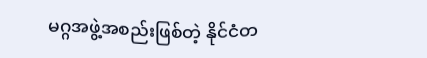မဂ္ဂအဖွဲ့အစည်းဖြစ်တဲ့ နိုင်ငံတ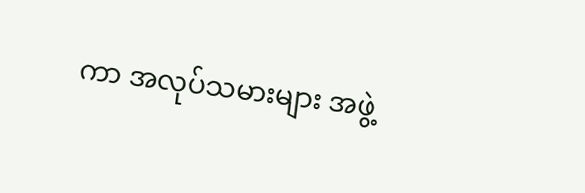ကာ အလုပ်သမားများ အဖွဲ့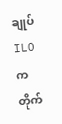ချုပ် ILO က တိုက်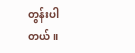တွန်းပါတယ်။